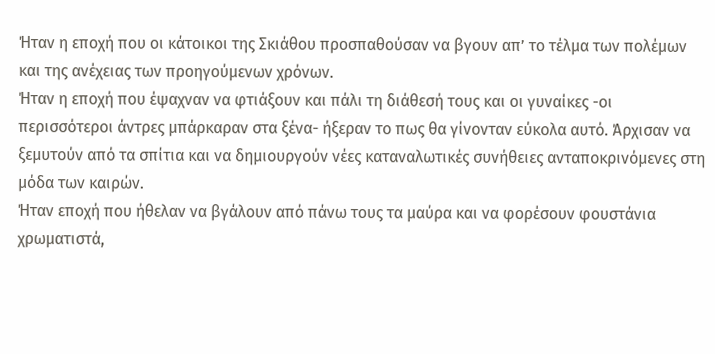Ήταν η εποχή που οι κάτοικοι της Σκιάθου προσπαθούσαν να βγουν απ’ το τέλμα των πολέμων και της ανέχειας των προηγούμενων χρόνων.
Ήταν η εποχή που έψαχναν να φτιάξουν και πάλι τη διάθεσή τους και οι γυναίκες -οι περισσότεροι άντρες μπάρκαραν στα ξένα- ήξεραν το πως θα γίνονταν εύκολα αυτό. Άρχισαν να ξεμυτούν από τα σπίτια και να δημιουργούν νέες καταναλωτικές συνήθειες ανταποκρινόμενες στη μόδα των καιρών.
Ήταν εποχή που ήθελαν να βγάλουν από πάνω τους τα μαύρα και να φορέσουν φουστάνια χρωματιστά,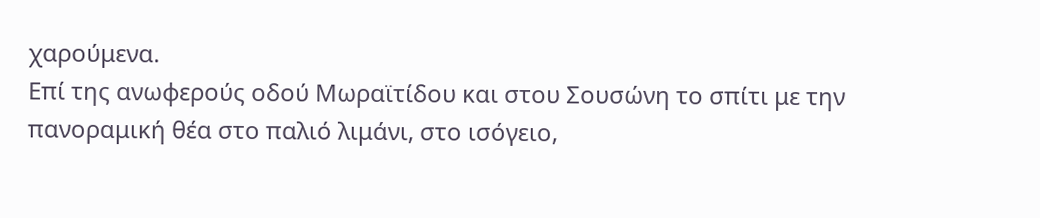χαρούμενα.
Επί της ανωφερούς οδού Μωραϊτίδου και στου Σουσώνη το σπίτι με την πανοραμική θέα στο παλιό λιμάνι, στο ισόγειο,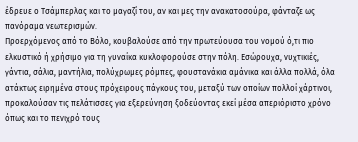έδρευε ο Τσάμπερλας και το μαγαζί του, αν και μες την ανακατοσούρα, φάνταζε ως πανόραμα νεωτερισμών.
Προερχόμενος από το Βόλο, κουβαλούσε από την πρωτεύουσα του νομού ό,τι πιο ελκυστικό ή χρήσιμο για τη γυναίκα κυκλοφορούσε στην πόλη. Εσώρουχα, νυχτικιές, γάντια, σάλια, μαντήλια, πολύχρωμες ρόμπες, φουστανάκια αμάνικα και άλλα πολλά, όλα ατάκτως ειρημένα στους πρόχειρους πάγκους του, μεταξύ των οποίων πολλοί χάρτινοι, προκαλούσαν τις πελάτισσες για εξερεύνηση ξοδεύοντας εκεί μέσα απεριόριστο χρόνο όπως και το πενιχρό τους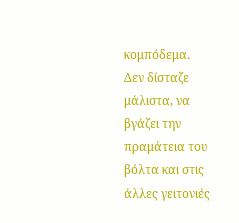κομπόδεμα.
Δεν δίσταζε μάλιστα, να βγάζει την πραμάτεια του βόλτα και στις άλλες γειτονιές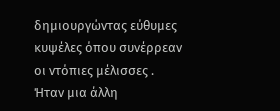δημιουργώντας εύθυμες κυψέλες όπου συνέρρεαν οι ντόπιες μέλισσες .
Ήταν μια άλλη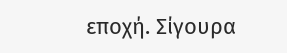εποχή. Σίγουρα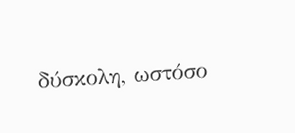δύσκολη, ωστόσο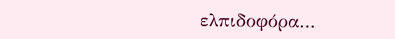ελπιδοφόρα…